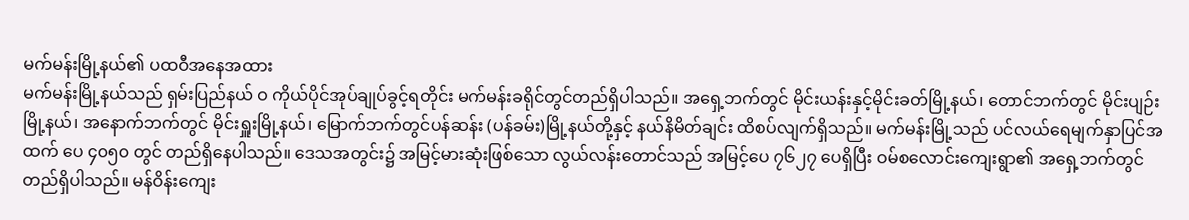မက်မန်းမြို့နယ်၏ ပထဝီအနေအထား
မက်မန်းမြို့နယ်သည် ရှမ်းပြည်နယ် ဝ ကိုယ်ပိုင်အုပ်ချုပ်ခွင့်ရတိုင်း မက်မန်းခရိုင်တွင်တည်ရှိပါသည်။ အရှေ့ဘက်တွင် မိုင်းယန်းနှင့်မိုင်းခတ်မြို့နယ်၊ တောင်ဘက်တွင် မိုင်းပျဉ်းမြို့နယ်၊ အနောက်ဘက်တွင် မိုင်းရှူးမြို့နယ်၊ မြောက်ဘက်တွင်ပန်ဆန်း (ပန်ခမ်း)မြို့နယ်တို့နှင့် နယ်နိမိတ်ချင်း ထိစပ်လျက်ရှိသည်။ မက်မန်းမြို့သည် ပင်လယ်ရေမျက်နှာပြင်အထက် ပေ ၄၀၅၀ တွင် တည်ရှိနေပါသည်။ ဒေသအတွင်း၌ အမြင့်မားဆုံးဖြစ်သော လွယ်လန်းတောင်သည် အမြင့်ပေ ၇၆၂၇ ပေရှိပြီး ဝမ်စလောင်းကျေးရွာ၏ အရှေ့ဘက်တွင် တည်ရှိပါသည်။ မန်ဝိန်းကျေး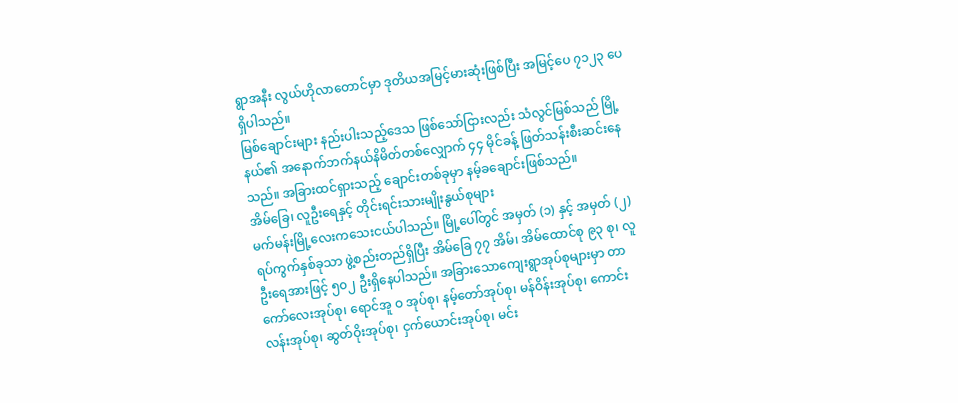ရွာအနီး လွယ်ဟိုလာတောင်မှာ ဒုတိယအမြင့်မားဆုံးဖြစ်ပြီး အမြင့်ပေ ၇၁၂၃ ပေရှိပါသည်။
မြစ်ချောင်းများ နည်းပါးသည့်ဒေသ ဖြစ်သော်ငြားလည်း သံလွင်မြစ်သည် မြို့နယ်၏ အနောက်ဘက်နယ်နိမိတ်တစ်လျှောက် ၄၄ မိုင်ခန့် ဖြတ်သန်းစီးဆင်းနေသည်။ အခြားထင်ရှားသည့် ချောင်းတစ်ခုမှာ နမ့်ခချောင်းဖြစ်သည်။
အိမ်ခြေ၊ လူဦးရေနှင့် တိုင်းရင်းသားမျိုးနွယ်စုများ
မက်မန်းမြို့လေးကသေးငယ်ပါသည်။ မြို့ပေါ်တွင် အမှတ် (၁) နှင့် အမှတ် (၂) ရပ်ကွက်နှစ်ခုသာ ဖွဲ့စည်းတည်ရှိပြီး အိမ်ခြေ ၇၇ အိမ်၊ အိမ်ထောင်စု ၉၃ စု၊ လူဦးရေအားဖြင့် ၅၀၂ ဦးရှိနေပါသည်။ အခြားသောကျေးရွာအုပ်စုများမှာ တာကော်လေးအုပ်စု၊ ရောင်အူ ဝ အုပ်စု၊ နမ့်တော်အုပ်စု၊ မန်ဝိန်းအုပ်စု၊ ကောင်းလန်းအုပ်စု၊ ဆွတ်ဝိုးအုပ်စု၊ ငှက်ယောင်းအုပ်စု၊ မင်း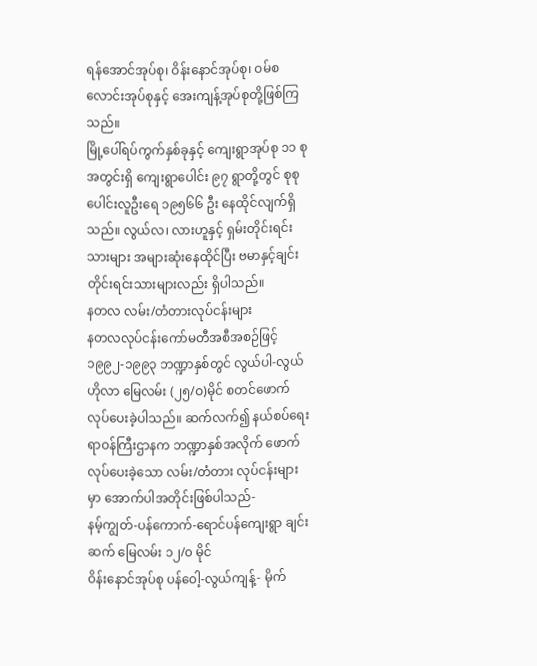ရန်အောင်အုပ်စု၊ ဝိန်းနောင်အုပ်စု၊ ဝမ်စလောင်းအုပ်စုနှင့် အေးကျန့်အုပ်စုတို့ဖြစ်ကြသည်။
မြို့ပေါ်ရပ်ကွက်နှစ်ခုနှင့် ကျေးရွာအုပ်စု ၁၁ စုအတွင်းရှိ ကျေးရွာပေါင်း ၉၇ ရွာတို့တွင် စုစုပေါင်းလူဦးရေ ၁၉၅၆၆ ဦး နေထိုင်လျက်ရှိသည်။ လွယ်လ၊ လားဟူနှင့် ရှမ်းတိုင်းရင်းသားများ အများဆုံးနေထိုင်ပြီး ဗမာနှင့်ချင်းတိုင်းရင်းသားများလည်း ရှိပါသည်။
နတလ လမ်း/တံတားလုပ်ငန်းများ
နတလလုပ်ငန်းကော်မတီအစီအစဉ်ဖြင့် ၁၉၉၂-၁၉၉၃ ဘဏ္ဍာနှစ်တွင် လွယ်ပါ-လွယ်ဟိုလာ မြေလမ်း (၂၅/ဝ)မိုင် စတင်ဖောက်လုပ်ပေးခဲ့ပါသည်။ ဆက်လက်၍ နယ်စပ်ရေးရာဝန်ကြီးဌာနက ဘဏ္ဍာနှစ်အလိုက် ဖောက်လုပ်ပေးခဲ့သော လမ်း/တံတား လုပ်ငန်းများမှာ အောက်ပါအတိုင်းဖြစ်ပါသည်-
နမ့်ကျွတ်-ပန်ကောက်-ရောင်ပန်ကျေးရွာ ချင်းဆက် မြေလမ်း ၁၂/၀ မိုင်
ဝိန်းနောင်အုပ်စု ပန်ဝေါ့-လွယ်ကျန့်- မိုက်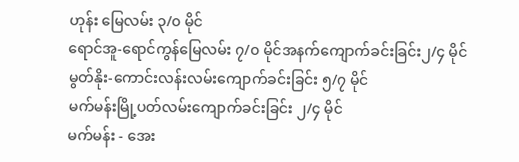ဟုန်း မြေလမ်း ၃/၀ မိုင်
ရောင်အူ-ရောင်ကွန်မြေလမ်း ၇/၀ မိုင်အနက်ကျောက်ခင်းခြင်း၂/၄ မိုင်
မွတ်နိုး-ကောင်းလန်းလမ်းကျောက်ခင်းခြင်း ၅/၇ မိုင်
မက်မန်းမြို့ပတ်လမ်းကျောက်ခင်းခြင်း ၂/၄ မိုင်
မက်မန်း - အေး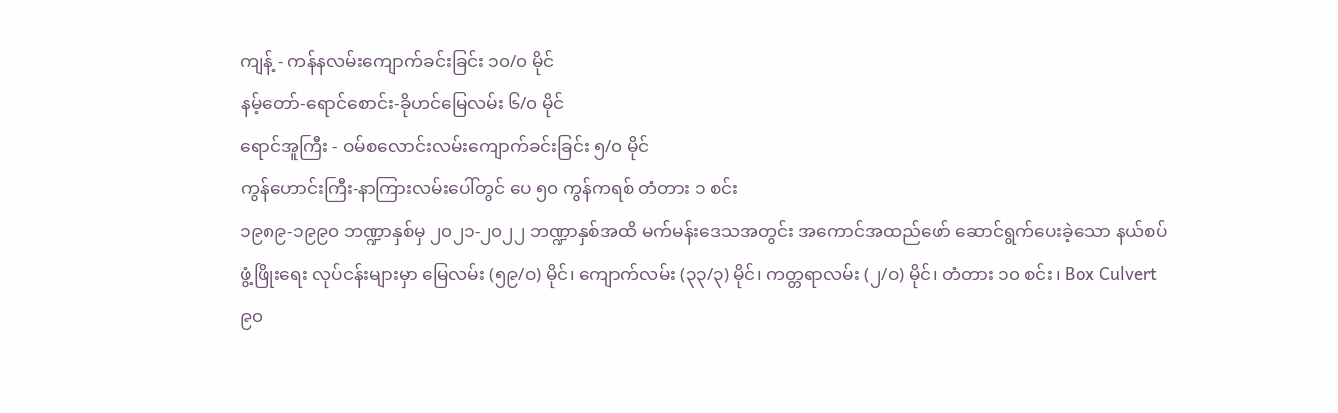ကျန့် - ကန်နလမ်းကျောက်ခင်းခြင်း ၁၀/၀ မိုင်
နမ့်တော်-ရောင်စောင်း-ခိုဟင်မြေလမ်း ၆/၀ မိုင်
ရောင်အူကြီး - ဝမ်စလောင်းလမ်းကျောက်ခင်းခြင်း ၅/၀ မိုင်
ကွန်ဟောင်းကြီး-နာကြားလမ်းပေါ်တွင် ပေ ၅၀ ကွန်ကရစ် တံတား ၁ စင်း
၁၉၈၉-၁၉၉၀ ဘဏ္ဍာနှစ်မှ ၂၀၂၁-၂၀၂၂ ဘဏ္ဍာနှစ်အထိ မက်မန်းဒေသအတွင်း အကောင်အထည်ဖော် ဆောင်ရွက်ပေးခဲ့သော နယ်စပ်ဖွံ့ဖြိုးရေး လုပ်ငန်းများမှာ မြေလမ်း (၅၉/ဝ) မိုင်၊ ကျောက်လမ်း (၃၃/၃) မိုင်၊ ကတ္တရာလမ်း (၂/ဝ) မိုင်၊ တံတား ၁၀ စင်း၊ Box Culvert ၉၀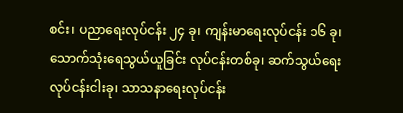စင်း၊ ပညာရေးလုပ်ငန်း ၂၄ ခု၊ ကျန်းမာရေးလုပ်ငန်း ၁၆ ခု၊ သောက်သုံးရေသွယ်ယူခြင်း လုပ်ငန်းတစ်ခု၊ ဆက်သွယ်ရေးလုပ်ငန်းငါးခု၊ သာသနာရေးလုပ်ငန်း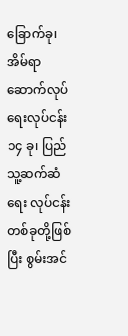ခြောက်ခု၊ အိမ်ရာဆောက်လုပ်ရေးလုပ်ငန်း ၁၄ ခု၊ ပြည်သူ့ဆက်ဆံရေး လုပ်ငန်းတစ်ခုတို့ဖြစ်ပြီး စွမ်းအင်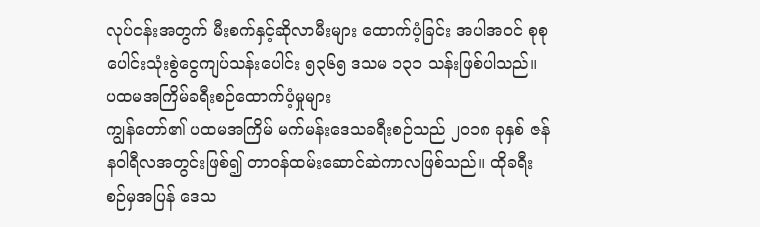လုပ်ငန်းအတွက် မီးစက်နှင့်ဆိုလာမီးများ ထောက်ပံ့ခြင်း အပါအဝင် စုစုပေါင်းသုံးစွဲငွေကျပ်သန်းပေါင်း ၅၃၆၅ ဒသမ ၁၃၁ သန်းဖြစ်ပါသည်။
ပထမအကြိမ်ခရီးစဉ်ထောက်ပံ့မှုများ
ကျွန်တော်၏ ပထမအကြိမ် မက်မန်းဒေသခရီးစဉ်သည် ၂၀၁၈ ခုနှစ် ဇန်နဝါရီလအတွင်းဖြစ်၍ တာဝန်ထမ်းဆောင်ဆဲကာလဖြစ်သည်။ ထိုခရီးစဉ်မှအပြန် ဒေသ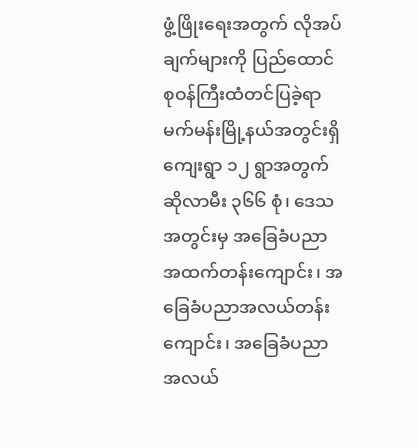ဖွံ့ဖြိုးရေးအတွက် လိုအပ်ချက်များကို ပြည်ထောင်စုဝန်ကြီးထံတင်ပြခဲ့ရာ မက်မန်းမြို့နယ်အတွင်းရှိ ကျေးရွာ ၁၂ ရွာအတွက် ဆိုလာမီး ၃၆၆ စုံ၊ ဒေသအတွင်းမှ အခြေခံပညာအထက်တန်းကျောင်း၊ အခြေခံပညာအလယ်တန်းကျောင်း၊ အခြေခံပညာ အလယ်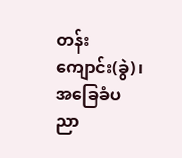တန်းကျောင်း(ခွဲ)၊ အခြေခံပညာ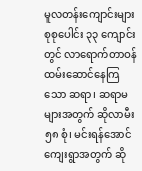မူလတန်းကျောင်းများ စုစုပေါင်း ၃၃ ကျောင်းတွင် လာရောက်တာဝန် ထမ်းဆောင်နေကြသော ဆရာ၊ ဆရာမများအတွက် ဆိုလာမီး ၅၈ စုံ၊ မင်းရန်အောင်ကျေးရွာအတွက် ဆို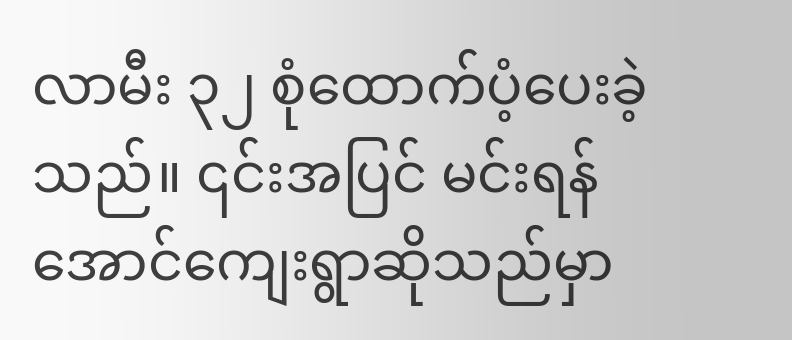လာမီး ၃၂ စုံထောက်ပံ့ပေးခဲ့သည်။ ၎င်းအပြင် မင်းရန်အောင်ကျေးရွာဆိုသည်မှာ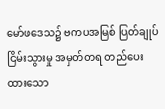မော်ဖဒေသ၌ ဗကပအမြစ် ပြတ်ချုပ်ငြိမ်းသွားမှု အမှတ်တရ တည်ပေးထားသော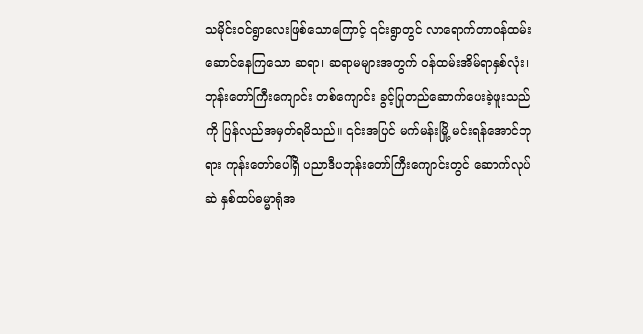သမိုင်းဝင်ရွာလေးဖြစ်သောကြောင့် ၎င်းရွာတွင် လာရောက်တာဝန်ထမ်းဆောင်နေကြသော ဆရာ၊ ဆရာမများအတွက် ဝန်ထမ်းအိမ်ရာနှစ်လုံး၊ ဘုန်းတော်ကြီးကျောင်း တစ်ကျောင်း ခွင့်ပြုတည်ဆောက်ပေးခဲ့ဖူးသည်ကို ပြန်လည်အမှတ်ရမိသည်။ ၎င်းအပြင် မက်မန်းမြို့ မင်းရန်အောင်ဘုရား ကုန်းတော်ပေါ်ရှိ ပညာဒီပဘုန်းတော်ကြီးကျောင်းတွင် ဆောက်လုပ်ဆဲ နှစ်ထပ်ဓမ္မာရုံအ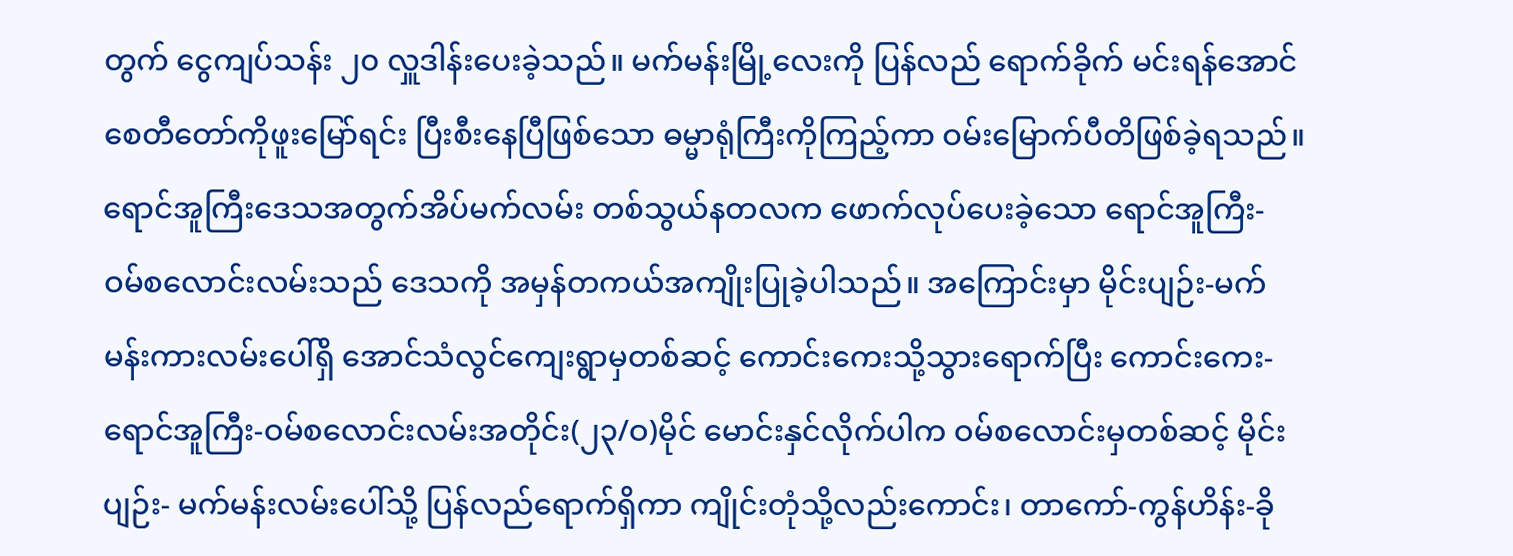တွက် ငွေကျပ်သန်း ၂၀ လှူဒါန်းပေးခဲ့သည်။ မက်မန်းမြို့လေးကို ပြန်လည် ရောက်ခိုက် မင်းရန်အောင်စေတီတော်ကိုဖူးမြော်ရင်း ပြီးစီးနေပြီဖြစ်သော ဓမ္မာရုံကြီးကိုကြည့်ကာ ဝမ်းမြောက်ပီတိဖြစ်ခဲ့ရသည်။
ရောင်အူကြီးဒေသအတွက်အိပ်မက်လမ်း တစ်သွယ်နတလက ဖောက်လုပ်ပေးခဲ့သော ရောင်အူကြီး- ဝမ်စလောင်းလမ်းသည် ဒေသကို အမှန်တကယ်အကျိုးပြုခဲ့ပါသည်။ အကြောင်းမှာ မိုင်းပျဉ်း-မက်မန်းကားလမ်းပေါ်ရှိ အောင်သံလွင်ကျေးရွာမှတစ်ဆင့် ကောင်းကေးသို့သွားရောက်ပြီး ကောင်းကေး-ရောင်အူကြီး-ဝမ်စလောင်းလမ်းအတိုင်း(၂၃/ဝ)မိုင် မောင်းနှင်လိုက်ပါက ဝမ်စလောင်းမှတစ်ဆင့် မိုင်းပျဉ်း- မက်မန်းလမ်းပေါ်သို့ ပြန်လည်ရောက်ရှိကာ ကျိုင်းတုံသို့လည်းကောင်း၊ တာကော်-ကွန်ဟိန်း-ခို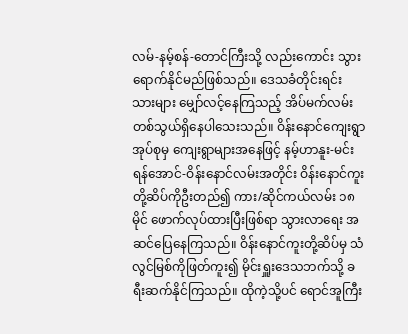လမ်-နမ့်စန်-တောင်ကြီးသို့ လည်းကောင်း သွားရောက်နိုင်မည်ဖြစ်သည်။ ဒေသခံတိုင်းရင်းသားများ မျှော်လင့်နေကြသည့် အိပ်မက်လမ်းတစ်သွယ်ရှိနေပါသေးသည်။ ဝိန်းနောင်ကျေးရွာအုပ်စုမှ ကျေးရွာများအနေဖြင့် နမ့်ဟာနူး-မင်းရန်အောင်-ဝိန်းနောင်လမ်းအတိုင်း ဝိန်းနောင်ကူးတို့ဆိပ်ကိုဦးတည်၍ ကား/ဆိုင်ကယ်လမ်း ၁၈ မိုင် ဖောက်လုပ်ထားပြီးဖြစ်ရာ သွားလာရေး အဆင်ပြေနေကြသည်။ ဝိန်းနောင်ကူးတို့ဆိပ်မှ သံလွင်မြစ်ကိုဖြတ်ကူး၍ မိုင်းရှူးဒေသဘက်သို့ ခရီးဆက်နိုင်ကြသည်။ ထိုကဲ့သို့ပင် ရောင်အူကြီး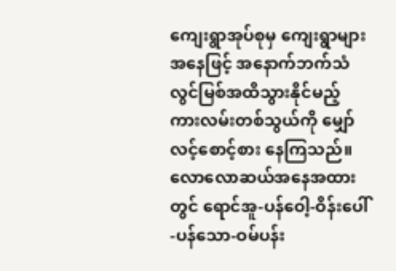ကျေးရွာအုပ်စုမှ ကျေးရွာများအနေဖြင့် အနောက်ဘက်သံလွင်မြစ်အထိသွားနိုင်မည့် ကားလမ်းတစ်သွယ်ကို မျှော်လင့်စောင့်စား နေကြသည်။ လောလောဆယ်အနေအထားတွင် ရောင်အူ-ပန်ဝေါ့-ဝိန်းပေါ်-ပန်သော-ဝမ်ပန်း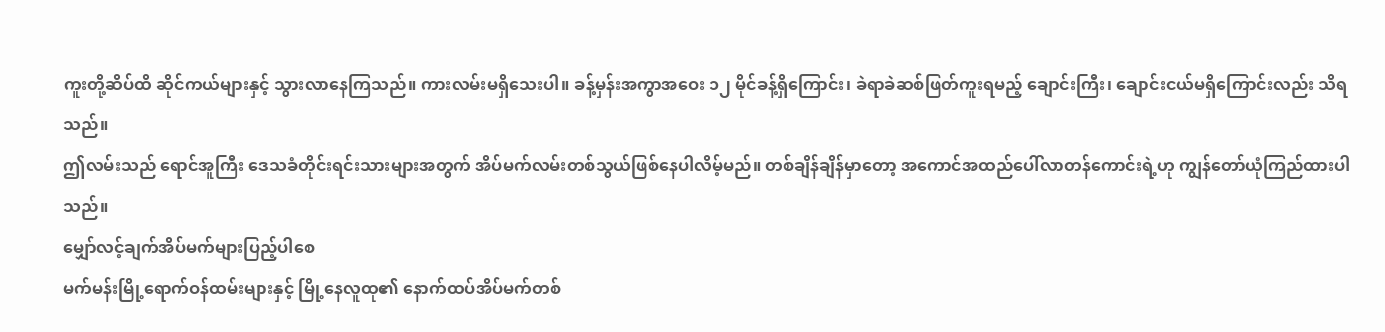ကူးတို့ဆိပ်ထိ ဆိုင်ကယ်များနှင့် သွားလာနေကြသည်။ ကားလမ်းမရှိသေးပါ။ ခန့်မှန်းအကွာအဝေး ၁၂ မိုင်ခန့်ရှိကြောင်း၊ ခဲရာခဲဆစ်ဖြတ်ကူးရမည့် ချောင်းကြီး၊ ချောင်းငယ်မရှိကြောင်းလည်း သိရသည်။
ဤလမ်းသည် ရောင်အူကြီး ဒေသခံတိုင်းရင်းသားများအတွက် အိပ်မက်လမ်းတစ်သွယ်ဖြစ်နေပါလိမ့်မည်။ တစ်ချိန်ချိန်မှာတော့ အကောင်အထည်ပေါ်လာတန်ကောင်းရဲ့ဟု ကျွန်တော်ယုံကြည်ထားပါသည်။
မျှော်လင့်ချက်အိပ်မက်များပြည့်ပါစေ
မက်မန်းမြို့ရောက်ဝန်ထမ်းများနှင့် မြို့နေလူထု၏ နောက်ထပ်အိပ်မက်တစ်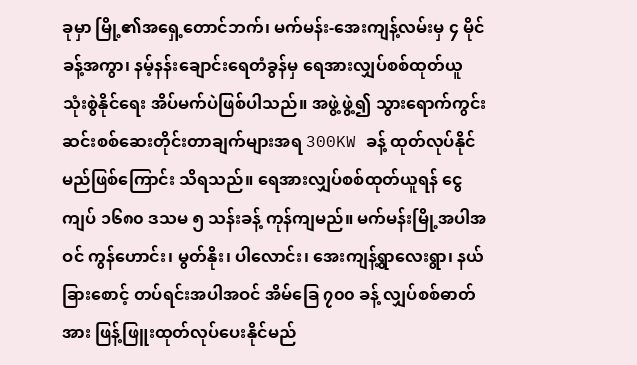ခုမှာ မြို့၏အရှေ့တောင်ဘက်၊ မက်မန်း-အေးကျန့်လမ်းမှ ၄ မိုင်ခန့်အကွာ၊ နမ့်နန်းချောင်းရေတံခွန်မှ ရေအားလျှပ်စစ်ထုတ်ယူ သုံးစွဲနိုင်ရေး အိပ်မက်ပဲဖြစ်ပါသည်။ အဖွဲ့ဖွဲ့၍ သွားရောက်ကွင်းဆင်းစစ်ဆေးတိုင်းတာချက်များအရ 300KW ခန့် ထုတ်လုပ်နိုင်မည်ဖြစ်ကြောင်း သိရသည်။ ရေအားလျှပ်စစ်ထုတ်ယူရန် ငွေကျပ် ၁၆၈၀ ဒသမ ၅ သန်းခန့် ကုန်ကျမည်။ မက်မန်းမြို့အပါအဝင် ကွန်ဟောင်း၊ မွတ်နိုး၊ ပါလောင်း၊ အေးကျန့်ရွာလေးရွာ၊ နယ်ခြားစောင့် တပ်ရင်းအပါအဝင် အိမ်ခြေ ၇၀၀ ခန့် လျှပ်စစ်ဓာတ်အား ဖြန့်ဖြူးထုတ်လုပ်ပေးနိုင်မည်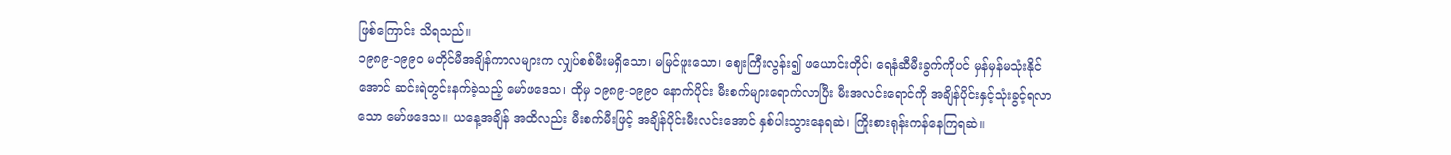ဖြစ်ကြောင်း သိရသည်။
၁၉၈၉-၁၉၉၀ မတိုင်မီအချိန်ကာလများက လျှပ်စစ်မီးမရှိသော၊ မမြင်ဖူးသော၊ ဈေးကြီးလွန်း၍ ဖယောင်းတိုင်၊ ရေနံဆီမီးခွက်ကိုပင် မှန်မှန်မသုံးနိုင်အောင် ဆင်းရဲတွင်းနက်ခဲ့သည့် မော်ဖဒေသ၊ ထိုမှ ၁၉၈၉-၁၉၉၀ နောက်ပိုင်း မီးစက်များရောက်လာပြီး မီးအလင်းရောင်ကို အချိန်ပိုင်းနှင့်သုံးခွင့်ရလာသော မော်ဖဒေသ။ ယနေ့အချိန် အထိလည်း မီးစက်မီးဖြင့် အချိန်ပိုင်းမီးလင်းအောင် နှစ်ပါးသွားနေရဆဲ၊ ကြိုးစားရုန်းကန်နေကြရဆဲ။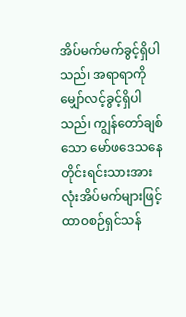အိပ်မက်မက်ခွင့်ရှိပါသည်၊ အရာရာကို မျှော်လင့်ခွင့်ရှိပါသည်၊ ကျွန်တော်ချစ်သော မော်ဖဒေသနေ တိုင်းရင်းသားအားလုံးအိပ်မက်များဖြင့် ထာဝစဉ်ရှင်သန်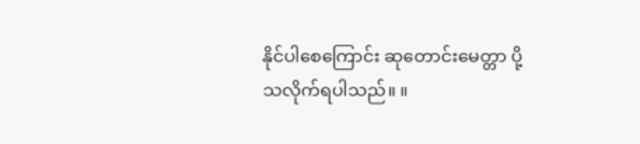နိုင်ပါစေကြောင်း ဆုတောင်းမေတ္တာ ပို့သလိုက်ရပါသည်။ ။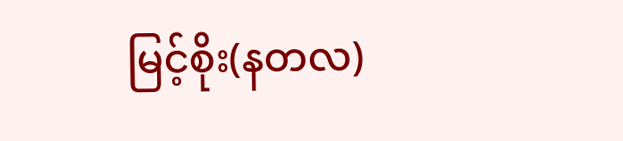မြင့်စိုး(နတလ)